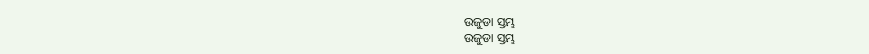ଉଜୁଡା ସ୍ତମ୍ଭ
ଉଜୁଡା ସ୍ତମ୍ଭ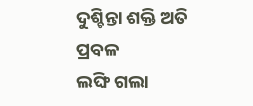ଦୁଶ୍ଚିନ୍ତା ଶକ୍ତି ଅତି ପ୍ରବଳ
ଲଙ୍ଘି ଗଲା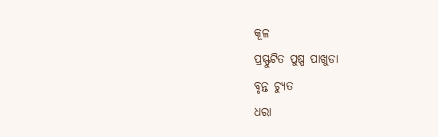କୂଳ
ପ୍ରସ୍ଫୁଟିତ ପୁଷ୍ପ ପାଖୁଡା
ବୃନ୍ତ ଚ୍ୟୁତ
ଧରା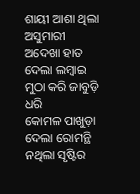ଶାୟୀ ଆଶା ଥିଲା
ଅସୁମାରୀ
ଅଦେଖା ହାତ ଦେଲା ଲମ୍ବାଇ
ମୁଠା କରି ଜାବୁଡ଼ି ଧରି
କୋମଳ ପାଖୁଡ଼ା
ଦେଲା ରୋମନ୍ଥି
ନଥିଲା ସୃଷ୍ଟିର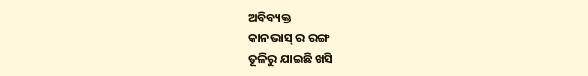ଅବିବ୍ୟକ୍ତ
କାନଭାସ୍ ର ରଙ୍ଗ
ତୂଳିରୁ ଯାଇଛି ଖସି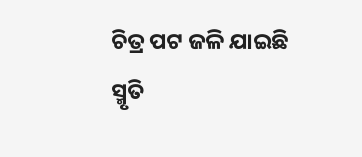ଚିତ୍ର ପଟ ଜଳି ଯାଇଛି
ସ୍ମୃତି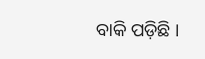ବାକି ପଡ଼ିଛି ।